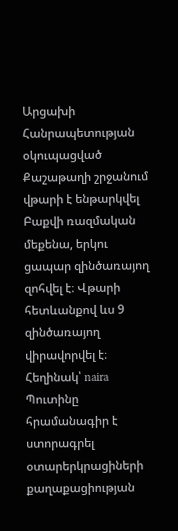Արցախի Հանրապետության օկուպացված Քաշաթաղի շրջանում վթարի է ենթարկվել Բաքվի ռազմական մեքենա, երկու ցապար զինծառայող զոհվել է։ Վթարի հետևանքով ևս 9 զինծառայող վիրավորվել է։
Հեղինակ՝ naira
Պուտինը հրամանագիր է ստորագրել օտարերկրացիների քաղաքացիության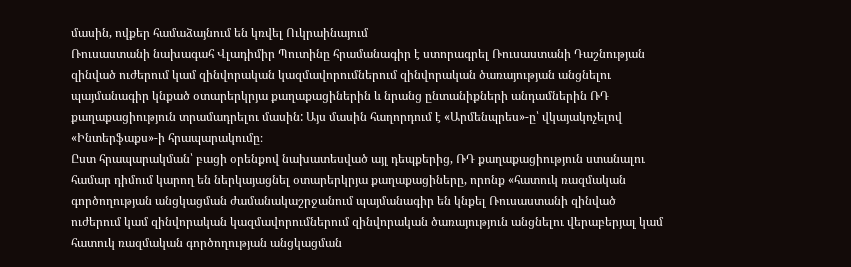մասին, ովքեր համաձայնում են կռվել Ուկրաինայում
Ռուսաստանի նախագահ Վլադիմիր Պուտինը հրամանագիր է ստորագրել Ռուսաստանի Դաշնության զինված ուժերում կամ զինվորական կազմավորումներում զինվորական ծառայության անցնելու պայմանագիր կնքած օտարերկրյա քաղաքացիներին և նրանց ընտանիքների անդամներին ՌԴ քաղաքացիություն տրամադրելու մասին: Այս մասին հաղորդում է «Արմենպրես»-ը՝ վկայակոչելով «Ինտերֆաքս»-ի հրապարակումը։
Ըստ հրապարակման՝ բացի օրենքով նախատեսված այլ դեպքերից, ՌԴ քաղաքացիություն ստանալու համար դիմում կարող են ներկայացնել օտարերկրյա քաղաքացիները, որոնք «հատուկ ռազմական գործողության անցկացման ժամանակաշրջանում պայմանագիր են կնքել Ռուսաստանի զինված ուժերում կամ զինվորական կազմավորումներում զինվորական ծառայություն անցնելու վերաբերյալ կամ հատուկ ռազմական գործողության անցկացման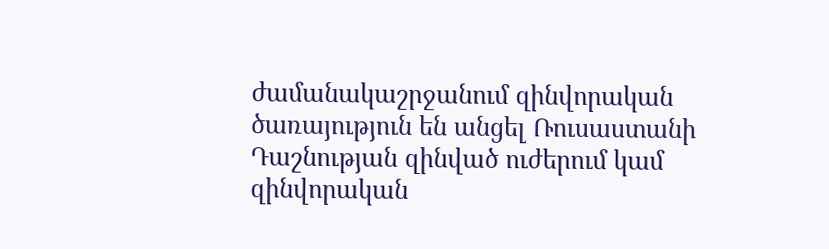ժամանակաշրջանում զինվորական ծառայություն են անցել Ռուսաստանի Դաշնության զինված ուժերում կամ զինվորական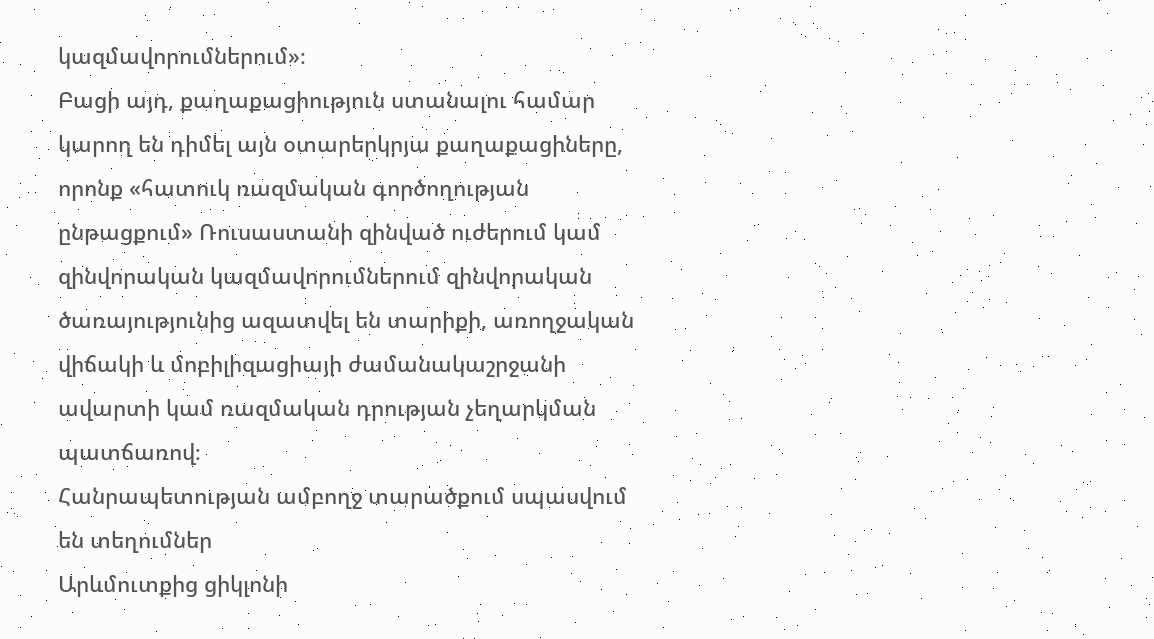կազմավորումներում»։
Բացի այդ, քաղաքացիություն ստանալու համար կարող են դիմել այն օտարերկրյա քաղաքացիները, որոնք «հատուկ ռազմական գործողության ընթացքում» Ռուսաստանի զինված ուժերում կամ զինվորական կազմավորումներում զինվորական ծառայությունից ազատվել են տարիքի, առողջական վիճակի և մոբիլիզացիայի ժամանակաշրջանի ավարտի կամ ռազմական դրության չեղարկման պատճառով։
Հանրապետության ամբողջ տարածքում սպասվում են տեղումներ
Արևմուտքից ցիկլոնի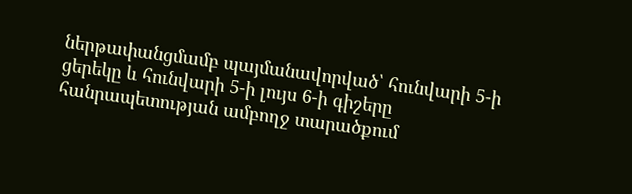ներթափանցմամբ պայմանավորված՝ հունվարի 5-ի ցերեկը և հունվարի 5-ի լույս 6-ի գիշերը հանրապետության ամբողջ տարածքում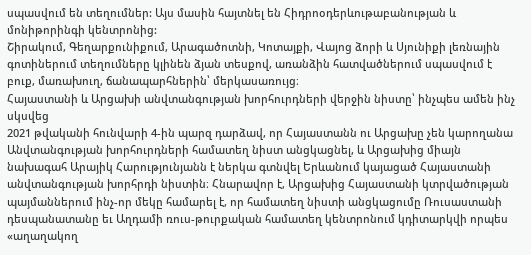սպասվում են տեղումներ: Այս մասին հայտնել են Հիդրոօդերևութաբանության և մոնիթորինգի կենտրոնից:
Շիրակում, Գեղարքունիքում, Արագածոտնի, Կոտայքի, Վայոց ձորի և Սյունիքի լեռնային գոտիներում տեղումները կլինեն ձյան տեսքով, առանձին հատվածներում սպասվում է բուք, մառախուղ, ճանապարհներին՝ մերկասառույց։
Հայաստանի և Արցախի անվտանգության խորհուրդների վերջին նիստը՝ ինչպես ամեն ինչ սկսվեց
2021 թվականի հունվարի 4-ին պարզ դարձավ, որ Հայաստանն ու Արցախը չեն կարողանա Անվտանգության խորհուրդների համատեղ նիստ անցկացնել, և Արցախից միայն նախագահ Արայիկ Հարությունյանն է ներկա գտնվել Երևանում կայացած Հայաստանի անվտանգության խորհրդի նիստին։ Հնարավոր է, Արցախից Հայաստանի կտրվածության պայմաններում ինչ-որ մեկը համարել է, որ համատեղ նիստի անցկացումը Ռուսաստանի դեսպանատանը եւ Աղդամի ռուս-թուրքական համատեղ կենտրոնում կդիտարկվի որպես «աղաղակող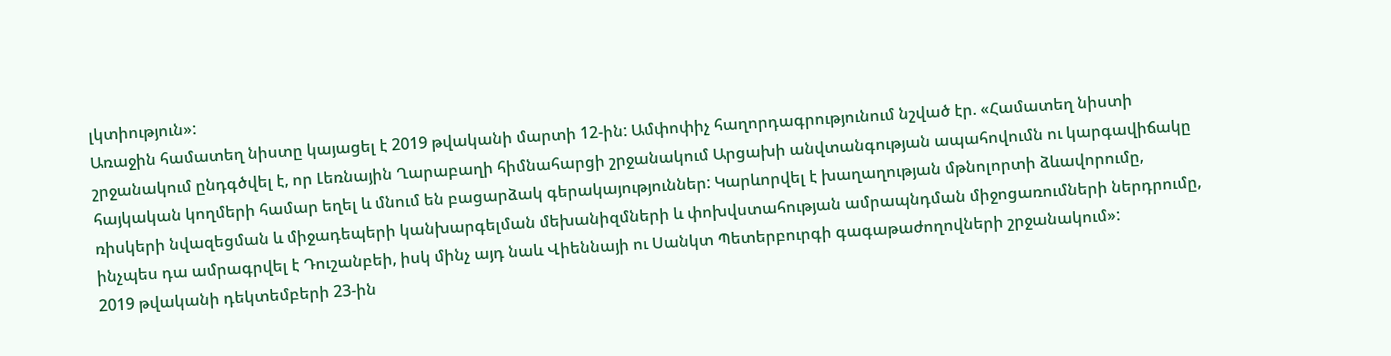լկտիություն»:
Առաջին համատեղ նիստը կայացել է 2019 թվականի մարտի 12-ին: Ամփոփիչ հաղորդագրությունում նշված էր. «Համատեղ նիստի շրջանակում ընդգծվել է, որ Լեռնային Ղարաբաղի հիմնահարցի շրջանակում Արցախի անվտանգության ապահովումն ու կարգավիճակը հայկական կողմերի համար եղել և մնում են բացարձակ գերակայություններ: Կարևորվել է խաղաղության մթնոլորտի ձևավորումը, ռիսկերի նվազեցման և միջադեպերի կանխարգելման մեխանիզմների և փոխվստահության ամրապնդման միջոցառումների ներդրումը, ինչպես դա ամրագրվել է Դուշանբեի, իսկ մինչ այդ նաև Վիեննայի ու Սանկտ Պետերբուրգի գագաթաժողովների շրջանակում»:
2019 թվականի դեկտեմբերի 23-ին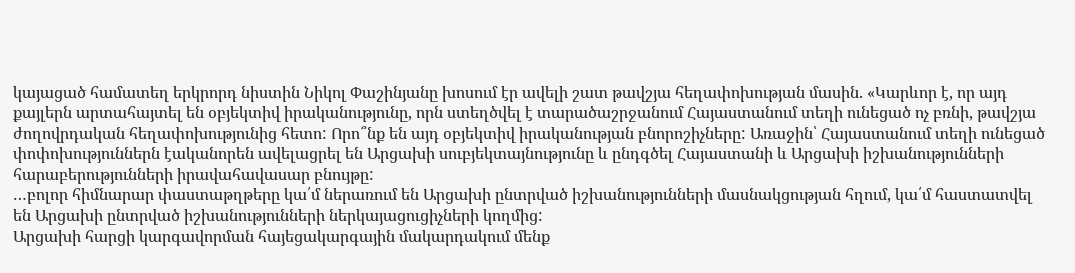կայացած համատեղ երկրորդ նիստին Նիկոլ Փաշինյանը խոսում էր ավելի շատ թավշյա հեղափոխության մասին. «Կարևոր է, որ այդ քայլերն արտահայտել են օբյեկտիվ իրականությունը, որն ստեղծվել է տարածաշրջանում Հայաստանում տեղի ունեցած ոչ բռնի, թավշյա ժողովրդական հեղափոխությունից հետո: Որո՞նք են այդ օբյեկտիվ իրականության բնորոշիչները: Առաջին՝ Հայաստանում տեղի ունեցած փոփոխություններն էականորեն ավելացրել են Արցախի սուբյեկտայնությունը և ընդգծել Հայաստանի և Արցախի իշխանությունների հարաբերությունների իրավահավասար բնույթը:
…բոլոր հիմնարար փաստաթղթերը կա՛մ ներառում են Արցախի ընտրված իշխանությունների մասնակցության հղում, կա՛մ հաստատվել են Արցախի ընտրված իշխանությունների ներկայացուցիչների կողմից:
Արցախի հարցի կարգավորման հայեցակարգային մակարդակում մենք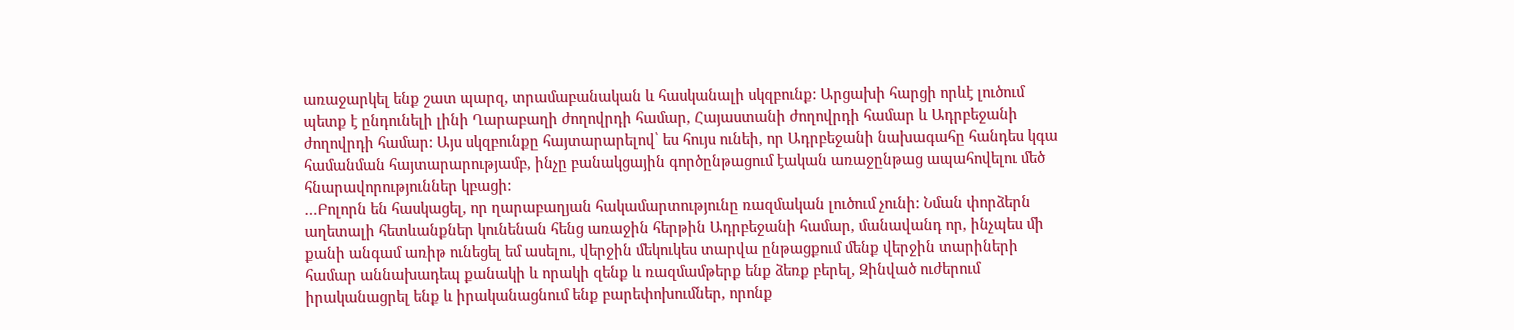առաջարկել ենք շատ պարզ, տրամաբանական և հասկանալի սկզբունք: Արցախի հարցի որևէ լուծում պետք է ընդունելի լինի Ղարաբաղի ժողովրդի համար, Հայաստանի ժողովրդի համար և Ադրբեջանի ժողովրդի համար: Այս սկզբունքը հայտարարելով՝ ես հույս ունեի, որ Ադրբեջանի նախագահը հանդես կգա համանման հայտարարությամբ, ինչը բանակցային գործընթացում էական առաջընթաց ապահովելու մեծ հնարավորություններ կբացի:
…Բոլորն են հասկացել, որ ղարաբաղյան հակամարտությունը ռազմական լուծում չունի: Նման փորձերն աղետալի հետևանքներ կունենան հենց առաջին հերթին Ադրբեջանի համար, մանավանդ որ, ինչպես մի քանի անգամ առիթ ունեցել եմ ասելու, վերջին մեկուկես տարվա ընթացքում մենք վերջին տարիների համար աննախադեպ քանակի և որակի զենք և ռազմամթերք ենք ձեռք բերել, Զինված ուժերում իրականացրել ենք և իրականացնում ենք բարեփոխումներ, որոնք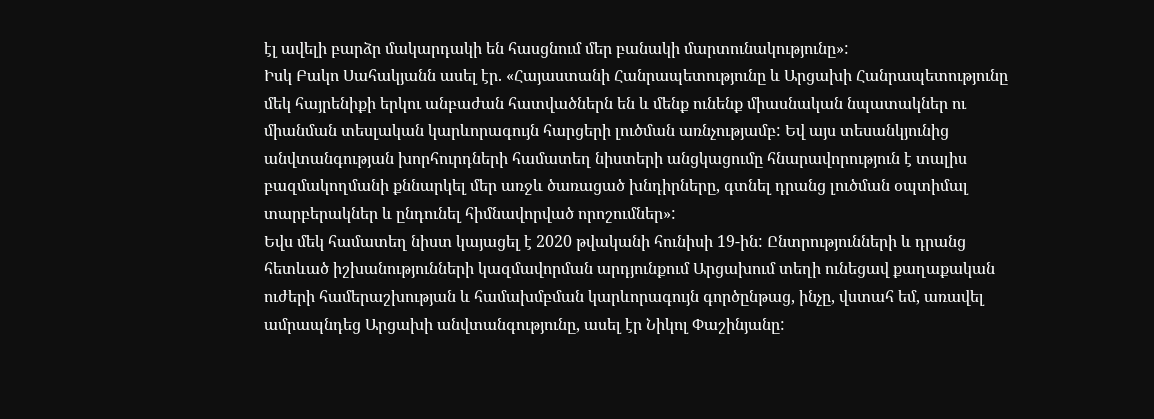էլ ավելի բարձր մակարդակի են հասցնում մեր բանակի մարտունակությունը»:
Իսկ Բակո Սահակյանն ասել էր. «Հայաստանի Հանրապետությունը և Արցախի Հանրապետությունը մեկ հայրենիքի երկու անբաժան հատվածներն են և մենք ունենք միասնական նպատակներ ու միանման տեսլական կարևորագույն հարցերի լուծման առնչությամբ: Եվ այս տեսանկյունից անվտանգության խորհուրդների համատեղ նիստերի անցկացումը հնարավորություն է տալիս բազմակողմանի քննարկել մեր առջև ծառացած խնդիրները, գտնել դրանց լուծման օպտիմալ տարբերակներ և ընդունել հիմնավորված որոշումներ»:
Եվս մեկ համատեղ նիստ կայացել է 2020 թվականի հունիսի 19-ին: Ընտրությունների և դրանց հետևած իշխանությունների կազմավորման արդյունքում Արցախում տեղի ունեցավ քաղաքական ուժերի համերաշխության և համախմբման կարևորագույն գործընթաց, ինչը, վստահ եմ, առավել ամրապնդեց Արցախի անվտանգությունը, ասել էր Նիկոլ Փաշինյանը: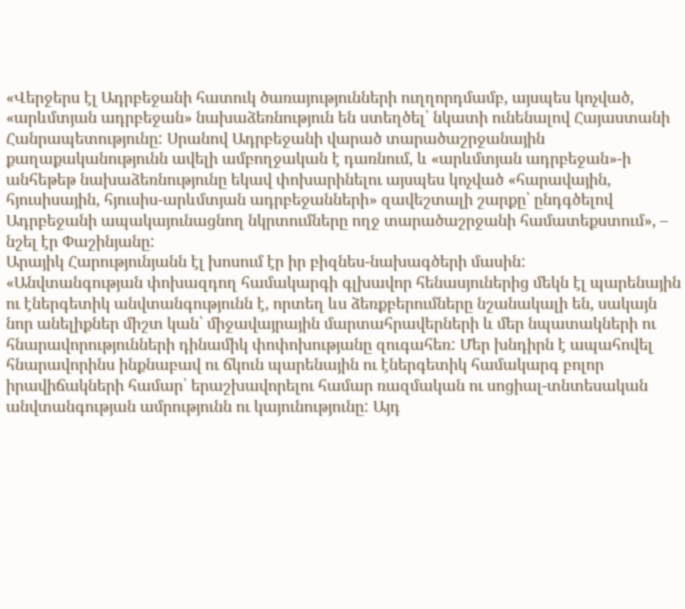«Վերջերս էլ Ադրբեջանի հատուկ ծառայությունների ուղղորդմամբ, այսպես կոչված, «արևմտյան ադրբեջան» նախաձեռնություն են ստեղծել՝ նկատի ունենալով Հայաստանի Հանրապետությունը: Սրանով Ադրբեջանի վարած տարածաշրջանային քաղաքականությունն ավելի ամբողջական է դառնում, և «արևմտյան ադրբեջան»-ի անհեթեթ նախաձեռնությունը եկավ փոխարինելու այսպես կոչված «հարավային, հյուսիսային, հյուսիս-արևմտյան ադրբեջանների» զավեշտալի շարքը՝ ընդգծելով Ադրբեջանի ապակայունացնող նկրտումները ողջ տարածաշրջանի համատեքստում», – նշել էր Փաշինյանը:
Արայիկ Հարությունյանն էլ խոսում էր իր բիզնես-նախագծերի մասին:
«Անվտանգության փոխազդող համակարգի գլխավոր հենասյուներից մեկն էլ պարենային ու էներգետիկ անվտանգությունն է, որտեղ ևս ձեռքբերումները նշանակալի են, սակայն նոր անելիքներ միշտ կան՝ միջավայրային մարտահրավերների և մեր նպատակների ու հնարավորությունների դինամիկ փոփոխությանը զուգահեռ: Մեր խնդիրն է ապահովել հնարավորինս ինքնաբավ ու ճկուն պարենային ու էներգետիկ համակարգ բոլոր իրավիճակների համար՝ երաշխավորելու համար ռազմական ու սոցիալ-տնտեսական անվտանգության ամրությունն ու կայունությունը: Այդ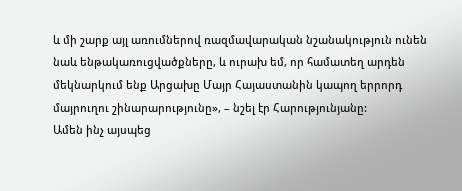և մի շարք այլ առումներով ռազմավարական նշանակություն ունեն նաև ենթակառուցվածքները, և ուրախ եմ, որ համատեղ արդեն մեկնարկում ենք Արցախը Մայր Հայաստանին կապող երրորդ մայրուղու շինարարությունը», – նշել էր Հարությունյանը:
Ամեն ինչ այսպեց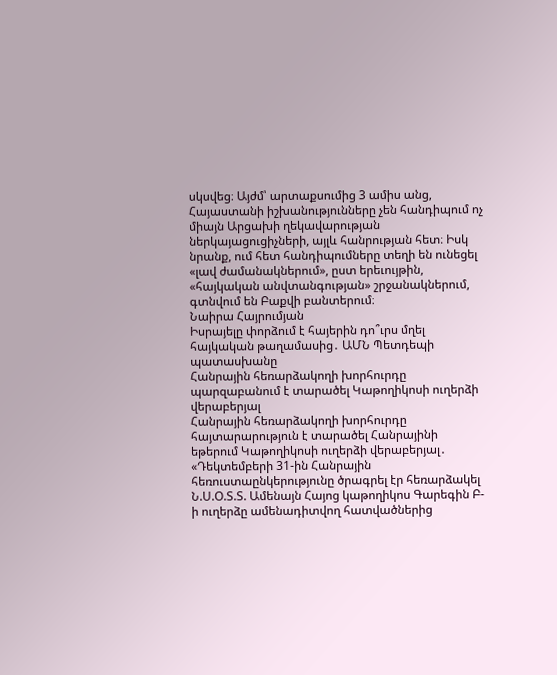սկսվեց։ Այժմ՝ արտաքսումից 3 ամիս անց, Հայաստանի իշխանությունները չեն հանդիպում ոչ միայն Արցախի ղեկավարության ներկայացուցիչների, այլև հանրության հետ։ Իսկ նրանք, ում հետ հանդիպումները տեղի են ունեցել «լավ ժամանակներում», ըստ երեւույթին, «հայկական անվտանգության» շրջանակներում, գտնվում են Բաքվի բանտերում։
Նաիրա Հայրումյան
Իսրայելը փորձում է հայերին դո՞ւրս մղել հայկական թաղամասից․ ԱՄՆ Պետդեպի պատասխանը
Հանրային հեռարձակողի խորհուրդը պարզաբանում է տարածել Կաթողիկոսի ուղերձի վերաբերյալ
Հանրային հեռարձակողի խորհուրդը հայտարարություն է տարածել Հանրայինի եթերում Կաթողիկոսի ուղերձի վերաբերյալ․
«Դեկտեմբերի 31-ին Հանրային հեռուստաընկերությունը ծրագրել էր հեռարձակել Ն.Ս.Օ.Տ.Տ. Ամենայն Հայոց կաթողիկոս Գարեգին Բ-ի ուղերձը ամենադիտվող հատվածներից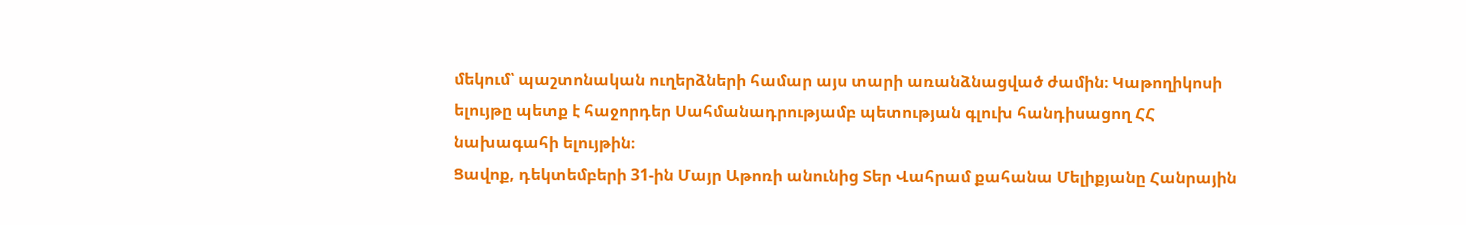մեկում՝ պաշտոնական ուղերձների համար այս տարի առանձնացված ժամին։ Կաթողիկոսի ելույթը պետք է հաջորդեր Սահմանադրությամբ պետության գլուխ հանդիսացող ՀՀ նախագահի ելույթին։
Ցավոք, դեկտեմբերի 31-ին Մայր Աթոռի անունից Տեր Վահրամ քահանա Մելիքյանը Հանրային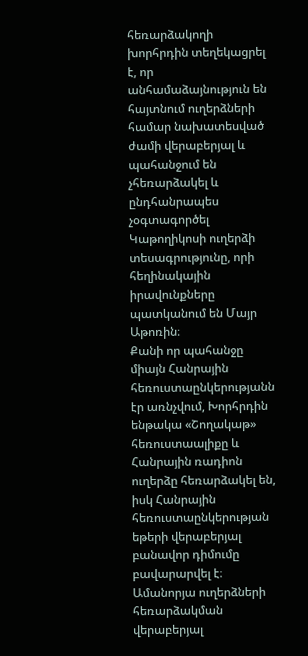հեռարձակողի խորհրդին տեղեկացրել է, որ անհամաձայնություն են հայտնում ուղերձների համար նախատեսված ժամի վերաբերյալ և պահանջում են չհեռարձակել և ընդհանրապես չօգտագործել Կաթողիկոսի ուղերձի տեսագրությունը, որի հեղինակային իրավունքները պատկանում են Մայր Աթոռին։
Քանի որ պահանջը միայն Հանրային հեռուստաընկերությանն էր առնչվում, Խորհրդին ենթակա «Շողակաթ» հեռուստաալիքը և Հանրային ռադիոն ուղերձը հեռարձակել են, իսկ Հանրային հեռուստաընկերության եթերի վերաբերյալ բանավոր դիմումը բավարարվել է։
Ամանորյա ուղերձների հեռարձակման վերաբերյալ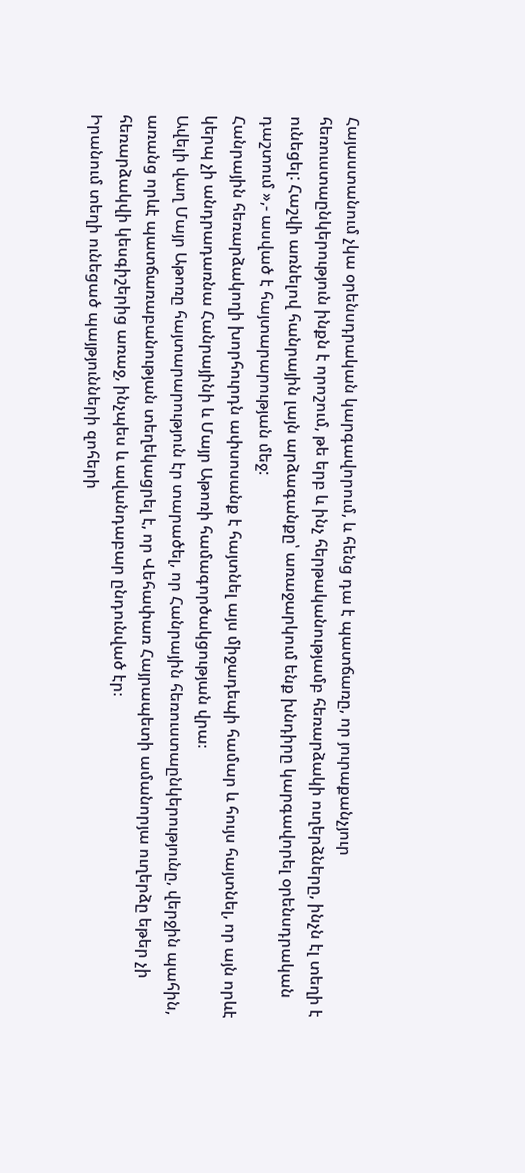Հայաստանում չկա օրենսդրական կարգավորում, և հենց դա է պատճառը, որ յուրաքանչյուր հեռուստաընկերություն ինքն է որոշում, թե երբ և ինչ հերթականությամբ հեռարձակի ուղերձները, ինչն էլ տեղի է ունեցել: Հաշվի առնելով հանրային լայն արձագանքը՝ առաջարկում ենք խնդիրը կարգավորել օրենսդրական դաշտում »,- ասված է հայտարարության մեջ:
Հանրային հեռարձակողի խորհուրդն ափսոսանք է հայտնել այս միջադեպի համար և հույս հայտնել, որ այն որևէ կերպ չի անդրադառնա Հանրայինի և Մայր Աթոռի համագործակցության վրա։
Ավելի վաղ Մայր Աթոռը հայտարարություն էր տարածել, որ Հանրային հեռուստաընկերությունը, վերջին պահին, առանց որևէ պատճառաբանության տեղեկացրել է, որ Վեհափառ Հայրապետի ամանորյա ուղերձը եթեր չի հեռարձակվի կեսգիշերից առաջ, ինչպես և ավանդաբար ընդունված էր։
Իրանում տեղի ունեցած պայթյունների զոհերի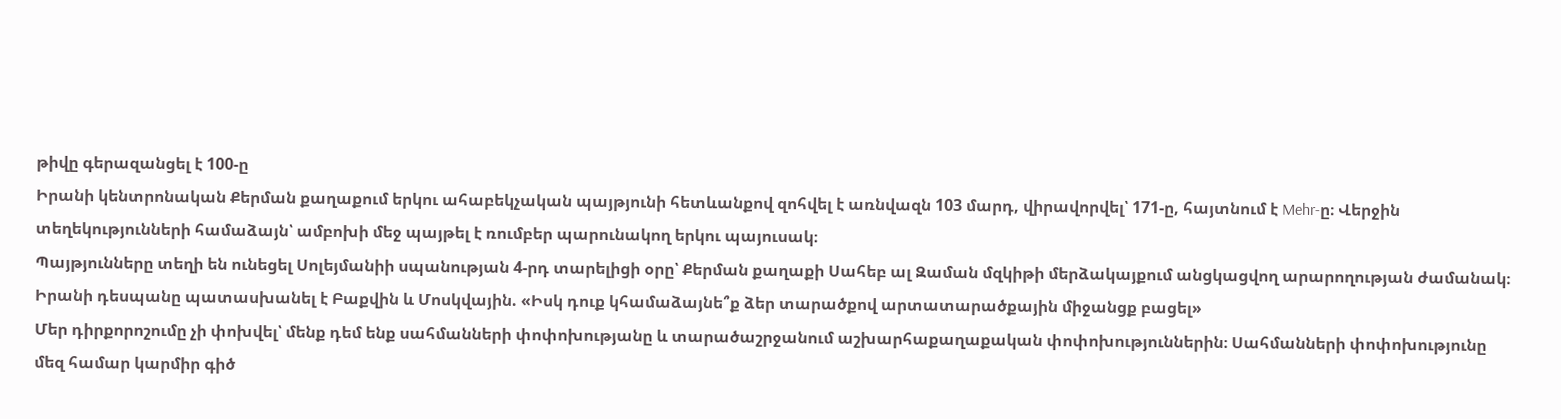թիվը գերազանցել է 100-ը
Իրանի կենտրոնական Քերման քաղաքում երկու ահաբեկչական պայթյունի հետևանքով զոհվել է առնվազն 103 մարդ, վիրավորվել՝ 171-ը, հայտնում է Mehr-ը։ Վերջին տեղեկությունների համաձայն՝ ամբոխի մեջ պայթել է ռումբեր պարունակող երկու պայուսակ։
Պայթյունները տեղի են ունեցել Սոլեյմանիի սպանության 4-րդ տարելիցի օրը՝ Քերման քաղաքի Սահեբ ալ Զաման մզկիթի մերձակայքում անցկացվող արարողության ժամանակ։
Իրանի դեսպանը պատասխանել է Բաքվին և Մոսկվային. «Իսկ դուք կհամաձայնե՞ք ձեր տարածքով արտատարածքային միջանցք բացել»
Մեր դիրքորոշումը չի փոխվել՝ մենք դեմ ենք սահմանների փոփոխությանը և տարածաշրջանում աշխարհաքաղաքական փոփոխություններին։ Սահմանների փոփոխությունը մեզ համար կարմիր գիծ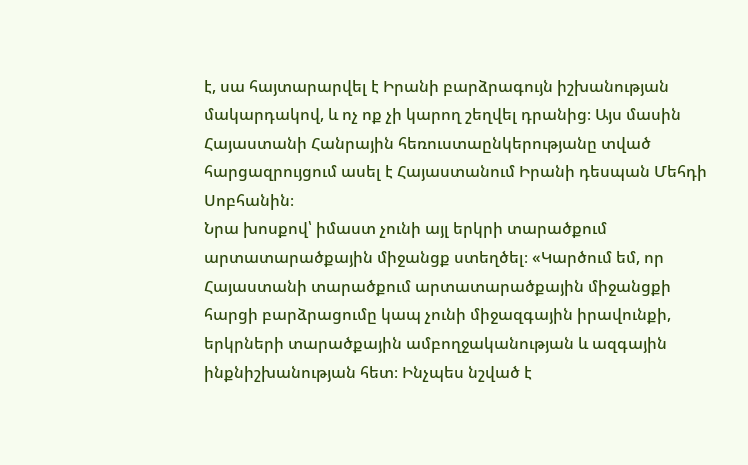է, սա հայտարարվել է Իրանի բարձրագույն իշխանության մակարդակով, և ոչ ոք չի կարող շեղվել դրանից։ Այս մասին Հայաստանի Հանրային հեռուստաընկերությանը տված հարցազրույցում ասել է Հայաստանում Իրանի դեսպան Մեհդի Սոբհանին։
Նրա խոսքով՝ իմաստ չունի այլ երկրի տարածքում արտատարածքային միջանցք ստեղծել։ «Կարծում եմ, որ Հայաստանի տարածքում արտատարածքային միջանցքի հարցի բարձրացումը կապ չունի միջազգային իրավունքի, երկրների տարածքային ամբողջականության և ազգային ինքնիշխանության հետ։ Ինչպես նշված է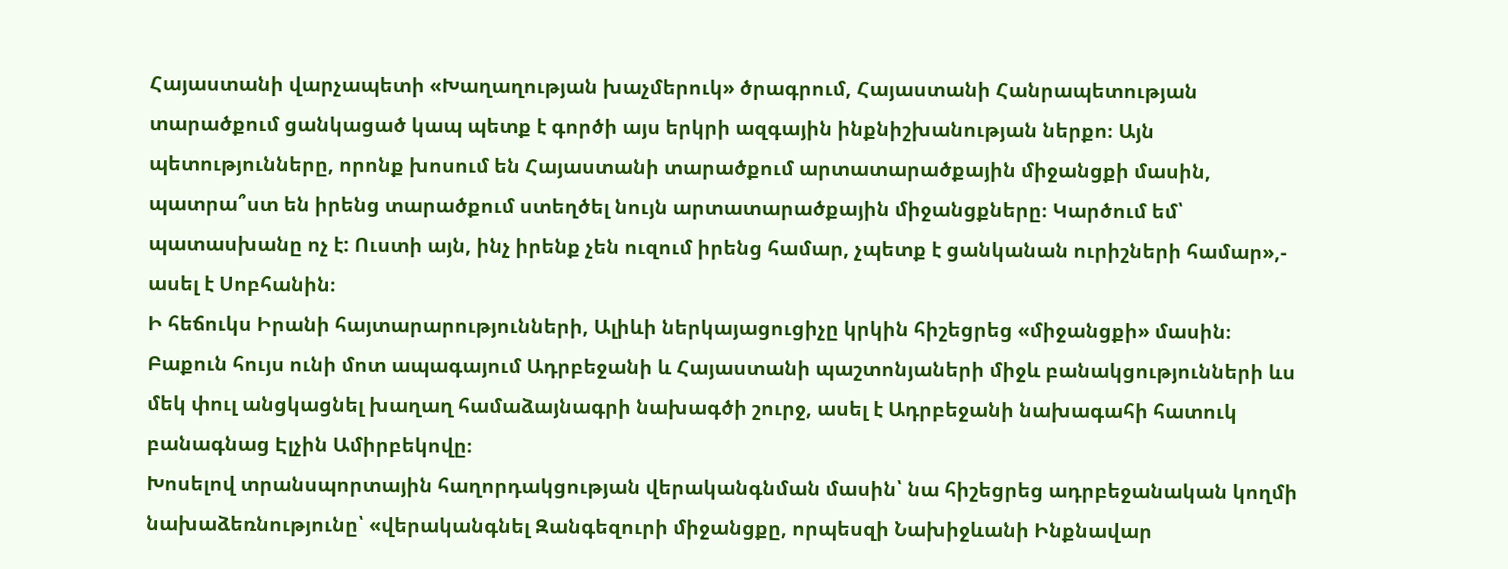Հայաստանի վարչապետի «Խաղաղության խաչմերուկ» ծրագրում, Հայաստանի Հանրապետության տարածքում ցանկացած կապ պետք է գործի այս երկրի ազգային ինքնիշխանության ներքո։ Այն պետությունները, որոնք խոսում են Հայաստանի տարածքում արտատարածքային միջանցքի մասին, պատրա՞ստ են իրենց տարածքում ստեղծել նույն արտատարածքային միջանցքները։ Կարծում եմ՝ պատասխանը ոչ է: Ուստի այն, ինչ իրենք չեն ուզում իրենց համար, չպետք է ցանկանան ուրիշների համար»,- ասել է Սոբհանին։
Ի հեճուկս Իրանի հայտարարությունների, Ալիևի ներկայացուցիչը կրկին հիշեցրեց «միջանցքի» մասին։
Բաքուն հույս ունի մոտ ապագայում Ադրբեջանի և Հայաստանի պաշտոնյաների միջև բանակցությունների ևս մեկ փուլ անցկացնել խաղաղ համաձայնագրի նախագծի շուրջ, ասել է Ադրբեջանի նախագահի հատուկ բանագնաց Էլչին Ամիրբեկովը։
Խոսելով տրանսպորտային հաղորդակցության վերականգնման մասին՝ նա հիշեցրեց ադրբեջանական կողմի նախաձեռնությունը՝ «վերականգնել Զանգեզուրի միջանցքը, որպեսզի Նախիջևանի Ինքնավար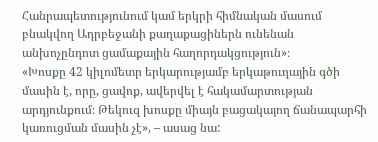Հանրապետությունում կամ երկրի հիմնական մասում բնակվող Ադրբեջանի քաղաքացիներն ունենան անխոչընդոտ ցամաքային հաղորդակցություն»։
«Խոսքը 42 կիլոմետր երկարությամբ երկաթուղային գծի մասին է, որը, ցավոք, ավերվել է հակամարտության արդյունքում։ Թեկուզ խոսքը միայն բացակայող ճանապարհի կառուցման մասին չէ», – ասաց նա: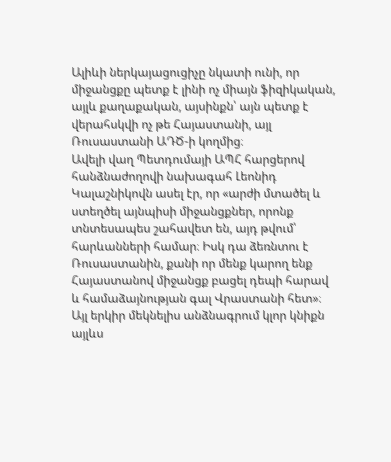Ալիևի ներկայացուցիչը նկատի ունի, որ միջանցքը պետք է լինի ոչ միայն ֆիզիկական, այլև քաղաքական, այսինքն՝ այն պետք է վերահսկվի ոչ թե Հայաստանի, այլ Ռուսաստանի ԱԴԾ-ի կողմից։
Ավելի վաղ Պետդումայի ԱՊՀ հարցերով հանձնաժողովի նախագահ Լեոնիդ Կալաշնիկովն ասել էր, որ «արժի մտածել և ստեղծել այնպիսի միջանցքներ, որոնք տնտեսապես շահավետ են, այդ թվում՝ հարևանների համար։ Իսկ դա ձեռնտու է Ռուսաստանին, քանի որ մենք կարող ենք Հայաստանով միջանցք բացել դեպի հարավ և համաձայնության գալ Վրաստանի հետ»։
Այլ երկիր մեկնելիս անձնագրում կլոր կնիքն այլևս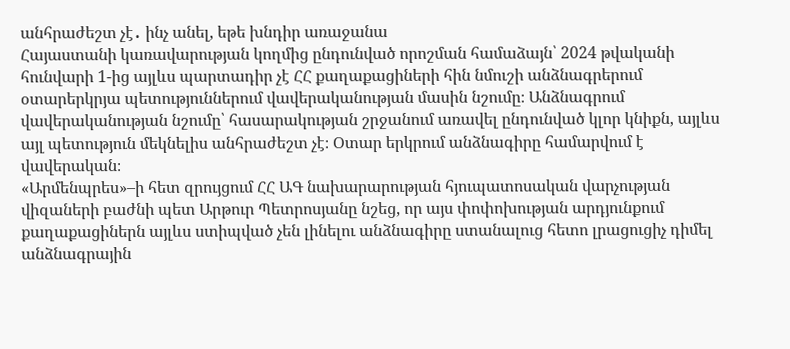անհրաժեշտ չէ․ ինչ անել, եթե խնդիր առաջանա
Հայաստանի կառավարության կողմից ընդունված որոշման համաձայն՝ 2024 թվականի հունվարի 1-ից այլևս պարտադիր չէ ՀՀ քաղաքացիների հին նմուշի անձնագրերում օտարերկրյա պետություններում վավերականության մասին նշումը։ Անձնագրում վավերականության նշումը՝ հասարակության շրջանում առավել ընդունված կլոր կնիքն, այլևս այլ պետություն մեկնելիս անհրաժեշտ չէ։ Օտար երկրում անձնագիրը համարվում է վավերական։
«Արմենպրես»–ի հետ զրույցում ՀՀ ԱԳ նախարարության հյուպատոսական վարչության վիզաների բաժնի պետ Արթուր Պետրոսյանը նշեց, որ այս փոփոխության արդյունքում քաղաքացիներն այլևս ստիպված չեն լինելու անձնագիրը ստանալուց հետո լրացուցիչ դիմել անձնագրային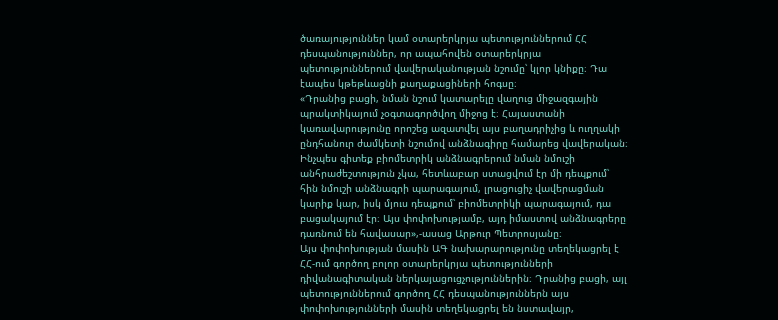ծառայություններ կամ օտարերկրյա պետություններում ՀՀ դեսպանություններ, որ ապահովեն օտարերկրյա պետություններում վավերականության նշումը՝ կլոր կնիքը։ Դա էապես կթեթևացնի քաղաքացիների հոգսը։
«Դրանից բացի, նման նշում կատարելը վաղուց միջազգային պրակտիկայում չօգտագործվող միջոց է։ Հայաստանի կառավարությունը որոշեց ազատվել այս բաղադրիչից և ուղղակի ընդհանուր ժամկետի նշումով անձնագիրը համարեց վավերական։ Ինչպես գիտեք բիոմետրիկ անձնագրերում նման նմուշի անհրաժեշտություն չկա, հետևաբար ստացվում էր մի դեպքում՝ հին նմուշի անձնագրի պարագայում, լրացուցիչ վավերացման կարիք կար, իսկ մյուս դեպքում՝ բիոմետրիկի պարագայում, դա բացակայում էր։ Այս փոփոխությամբ, այդ իմաստով անձնագրերը դառնում են հավասար»,-ասաց Արթուր Պետրոսյանը։
Այս փոփոխության մասին ԱԳ նախարարությունը տեղեկացրել է ՀՀ-ում գործող բոլոր օտարերկրյա պետությունների դիվանագիտական ներկայացուցչություններին։ Դրանից բացի, այլ պետություններում գործող ՀՀ դեսպանություններն այս փոփոխությունների մասին տեղեկացրել են նստավայր,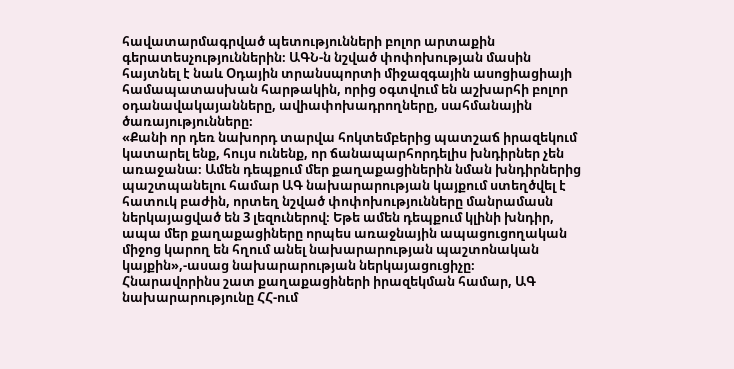հավատարմագրված պետությունների բոլոր արտաքին գերատեսչություններին։ ԱԳՆ-ն նշված փոփոխության մասին հայտնել է նաև Օդային տրանսպորտի միջազգային ասոցիացիայի համապատասխան հարթակին, որից օգտվում են աշխարհի բոլոր օդանավակայանները, ավիափոխադրողները, սահմանային ծառայությունները։
«Քանի որ դեռ նախորդ տարվա հոկտեմբերից պատշաճ իրազեկում կատարել ենք, հույս ունենք, որ ճանապարհորդելիս խնդիրներ չեն առաջանա։ Ամեն դեպքում մեր քաղաքացիներին նման խնդիրներից պաշտպանելու համար ԱԳ նախարարության կայքում ստեղծվել է հատուկ բաժին, որտեղ նշված փոփոխությունները մանրամասն ներկայացված են 3 լեզուներով։ Եթե ամեն դեպքում կլինի խնդիր, ապա մեր քաղաքացիները որպես առաջնային ապացուցողական միջոց կարող են հղում անել նախարարության պաշտոնական կայքին»,-ասաց նախարարության ներկայացուցիչը։
Հնարավորինս շատ քաղաքացիների իրազեկման համար, ԱԳ նախարարությունը ՀՀ-ում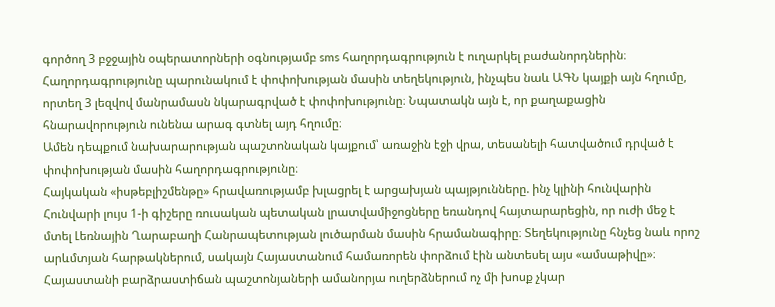գործող 3 բջջային օպերատորների օգնությամբ sms հաղորդագրություն է ուղարկել բաժանորդներին։ Հաղորդագրությունը պարունակում է փոփոխության մասին տեղեկություն, ինչպես նաև ԱԳՆ կայքի այն հղումը, որտեղ 3 լեզվով մանրամասն նկարագրված է փոփոխությունը։ Նպատակն այն է, որ քաղաքացին հնարավորություն ունենա արագ գտնել այդ հղումը։
Ամեն դեպքում նախարարության պաշտոնական կայքում՝ առաջին էջի վրա, տեսանելի հատվածում դրված է փոփոխության մասին հաղորդագրությունը։
Հայկական «իսթեբլիշմենթը» հրավառությամբ խլացրել է արցախյան պայթյունները. ինչ կլինի հունվարին
Հունվարի լույս 1-ի գիշերը ռուսական պետական լրատվամիջոցները եռանդով հայտարարեցին, որ ուժի մեջ է մտել Լեռնային Ղարաբաղի Հանրապետության լուծարման մասին հրամանագիրը։ Տեղեկությունը հնչեց նաև որոշ արևմտյան հարթակներում, սակայն Հայաստանում համառորեն փորձում էին անտեսել այս «ամսաթիվը»։ Հայաստանի բարձրաստիճան պաշտոնյաների ամանորյա ուղերձներում ոչ մի խոսք չկար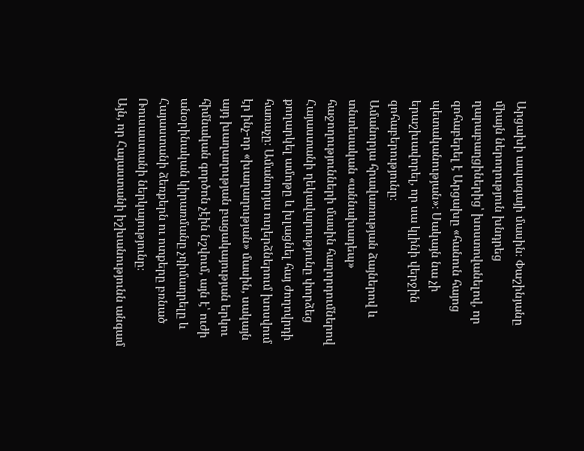Արցախի ապագայի մասին։ Փաշինյանը միայն ներողություն խնդրեց ղարաբաղցիներից՝ խոստովանելով, որ զոհաբերել է Արցախը «հանուն հայոց պետականության»։ Սակայն նա չի երաշխավորել, որ սա կլինի վերջին զոհաբերությունը։
Ամանորյա հրավառության ձայներով և տնտեսական «աննախադեպ» հաջողությունների մասին հաղորդումներով Հայաստանի ղեկավարությունը փորձեց քողարկել ամոթը և խլացնել հայ ժողովրդի հառաչը։ Ամանորյա ուղերձներում խոսվում էր ինչ-որ «խաղաղության» մասին, սակայն այդ խաղաղության բացակայության երկու հիմնական գործոն չէին նշվում, այն է՝ ուժի անօրինական կիրառմանը չդիմադրելը և Հայաստանի ձեռքերն ու ոտքերը բռնած Ռուսաստանի ներկայությունը։
Այն, որ Հայաստանի իշխանությունն անգամ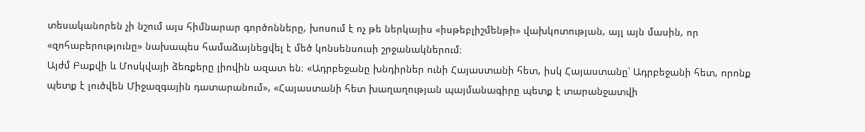տեսականորեն չի նշում այս հիմնարար գործոնները, խոսում է ոչ թե ներկայիս «իսթեբլիշմենթի» վախկոտության, այլ այն մասին, որ «զոհաբերությունը» նախապես համաձայնեցվել է մեծ կոնսենսուսի շրջանակներում։
Այժմ Բաքվի և Մոսկվայի ձեռքերը լիովին ազատ են։ «Ադրբեջանը խնդիրներ ունի Հայաստանի հետ, իսկ Հայաստանը՝ Ադրբեջանի հետ, որոնք պետք է լուծվեն Միջազգային դատարանում», «Հայաստանի հետ խաղաղության պայմանագիրը պետք է տարանջատվի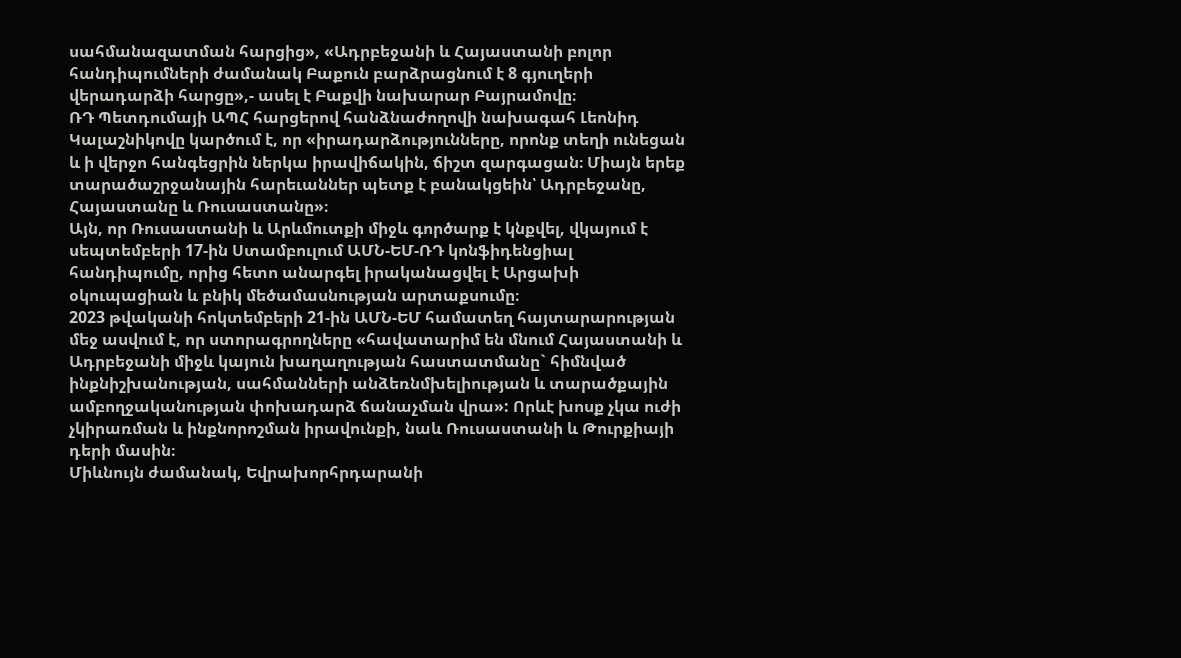սահմանազատման հարցից», «Ադրբեջանի և Հայաստանի բոլոր հանդիպումների ժամանակ Բաքուն բարձրացնում է 8 գյուղերի վերադարձի հարցը»,- ասել է Բաքվի նախարար Բայրամովը։
ՌԴ Պետդումայի ԱՊՀ հարցերով հանձնաժողովի նախագահ Լեոնիդ Կալաշնիկովը կարծում է, որ «իրադարձությունները, որոնք տեղի ունեցան և ի վերջո հանգեցրին ներկա իրավիճակին, ճիշտ զարգացան։ Միայն երեք տարածաշրջանային հարեւաններ պետք է բանակցեին՝ Ադրբեջանը, Հայաստանը և Ռուսաստանը»։
Այն, որ Ռուսաստանի և Արևմուտքի միջև գործարք է կնքվել, վկայում է սեպտեմբերի 17-ին Ստամբուլում ԱՄՆ-ԵՄ-ՌԴ կոնֆիդենցիալ հանդիպումը, որից հետո անարգել իրականացվել է Արցախի օկուպացիան և բնիկ մեծամասնության արտաքսումը։
2023 թվականի հոկտեմբերի 21-ին ԱՄՆ-ԵՄ համատեղ հայտարարության մեջ ասվում է, որ ստորագրողները «հավատարիմ են մնում Հայաստանի և Ադրբեջանի միջև կայուն խաղաղության հաստատմանը` հիմնված ինքնիշխանության, սահմանների անձեռնմխելիության և տարածքային ամբողջականության փոխադարձ ճանաչման վրա»: Որևէ խոսք չկա ուժի չկիրառման և ինքնորոշման իրավունքի, նաև Ռուսաստանի և Թուրքիայի դերի մասին։
Միևնույն ժամանակ, Եվրախորհրդարանի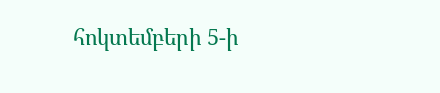հոկտեմբերի 5-ի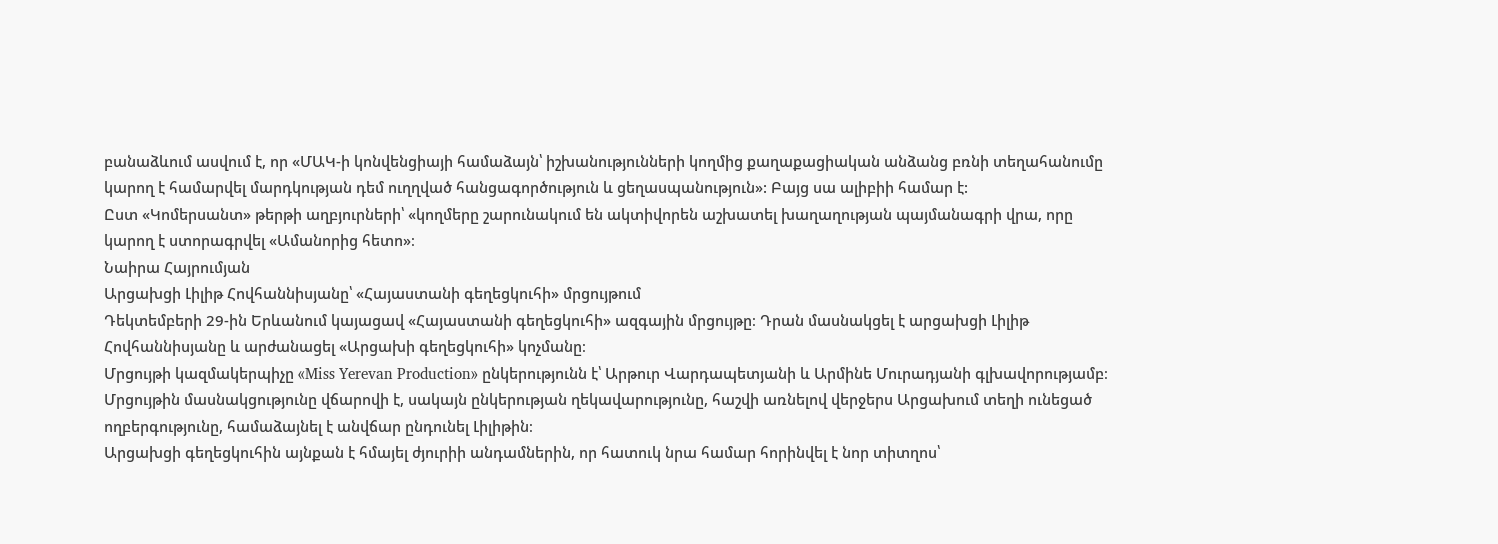բանաձևում ասվում է, որ «ՄԱԿ-ի կոնվենցիայի համաձայն՝ իշխանությունների կողմից քաղաքացիական անձանց բռնի տեղահանումը կարող է համարվել մարդկության դեմ ուղղված հանցագործություն և ցեղասպանություն»: Բայց սա ալիբիի համար է:
Ըստ «Կոմերսանտ» թերթի աղբյուրների՝ «կողմերը շարունակում են ակտիվորեն աշխատել խաղաղության պայմանագրի վրա, որը կարող է ստորագրվել «Ամանորից հետո»։
Նաիրա Հայրումյան
Արցախցի Լիլիթ Հովհաննիսյանը՝ «Հայաստանի գեղեցկուհի» մրցույթում
Դեկտեմբերի 29-ին Երևանում կայացավ «Հայաստանի գեղեցկուհի» ազգային մրցույթը։ Դրան մասնակցել է արցախցի Լիլիթ Հովհաննիսյանը և արժանացել «Արցախի գեղեցկուհի» կոչմանը։
Մրցույթի կազմակերպիչը «Miss Yerevan Production» ընկերությունն է՝ Արթուր Վարդապետյանի և Արմինե Մուրադյանի գլխավորությամբ։ Մրցույթին մասնակցությունը վճարովի է, սակայն ընկերության ղեկավարությունը, հաշվի առնելով վերջերս Արցախում տեղի ունեցած ողբերգությունը, համաձայնել է անվճար ընդունել Լիլիթին։
Արցախցի գեղեցկուհին այնքան է հմայել ժյուրիի անդամներին, որ հատուկ նրա համար հորինվել է նոր տիտղոս՝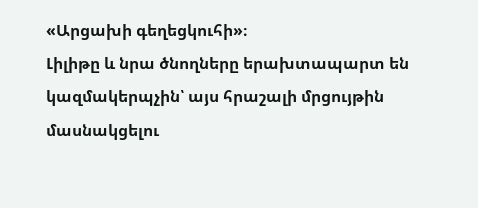«Արցախի գեղեցկուհի»։
Լիլիթը և նրա ծնողները երախտապարտ են կազմակերպչին՝ այս հրաշալի մրցույթին մասնակցելու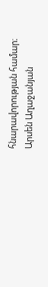հնարավորության համար։
Արսեն Աղաջանյան